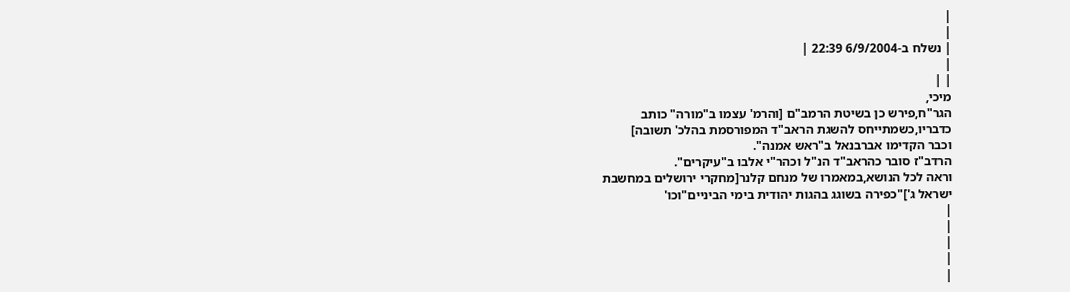|
|
| נשלח ב-6/9/2004 22:39 |
|
| |
מיכי,
הגר"ח,פירש כן בשיטת הרמב"ם [והרמ' עצמו ב"מורה" כותב
כדבריו,כשמתייחס להשגת הראב"ד המפורסמת בהלכ' תשובה]
וכבר הקדימו אברבנאל ב"ראש אמנה".
הרדב"ז סובר כהראב"ד הנ"ל וכהר"י אלבו ב"עיקרים".
וראה לכל הנושא,במאמרו של מנחם קלנר[מחקרי ירושלים במחשבת
ישראל ג']"כפירה בשוגג בהגות יהודית בימי הביניים"וכו'
|
|
|
|
|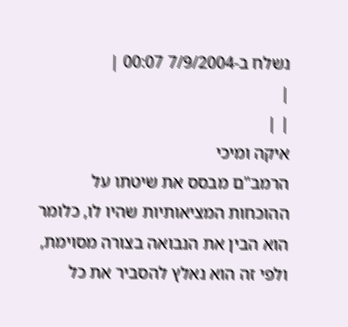נשלח ב-7/9/2004 00:07 |
|
| |
איקה ומיכי
הרמב"ם מבסס את שיטתו על ההוכחות המציאותיות שהיו לו, כלומר הוא הבין את הנבואה בצורה מסוימת, ולפי זה הוא נאלץ להסביר את כל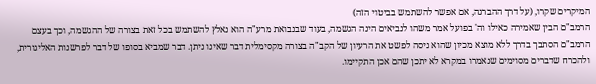המיקרים שקרו, (על דרך ההברגה, אם אפשר להשתמש בביטוי הזה)
הרמב"ם הבין שאמירה כאילו וה' בפועל אמר משהו לנביאים הינה הגשמה, בעוד שבנבואת מרע"ה הוא נאלץ להשתמש בכל זאת בצורה של ההגשמה, וכך בעצם הרמב"ם הסתבך בדרך ללא מוצא מכיון שהוא ניסה לפשט את הרעיון של הקב"ה בצורה מקסימלית דבר שאינו ניתן. דבר שמביא בסופו של דבר לפרשנות האליגורית, ולהכרח שדברים מסוימים שנאמרו במקרא לא יתכן שהם אכן התקיימו.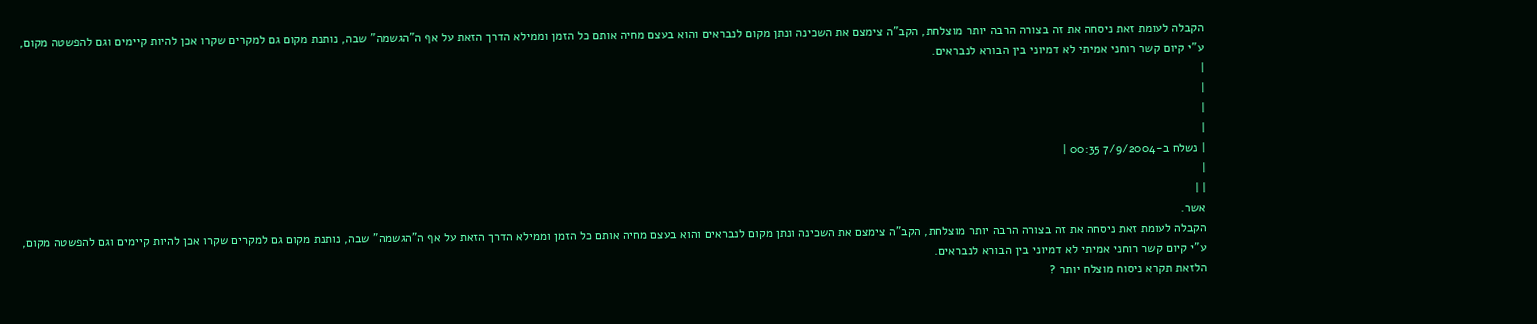הקבלה לעומת זאת ניסחה את זה בצורה הרבה יותר מוצלחת, הקב"ה צימצם את השכינה ונתן מקום לנבראים והוא בעצם מחיה אותם כל הזמן וממילא הדרך הזאת על אף ה"הגשמה" שבה, נותנת מקום גם למקרים שקרו אכן להיות קיימים וגם להפשטה מקום,
ע"י קיום קשר רוחני אמיתי לא דמיוני בין הבורא לנבראים.
|
|
|
|
| נשלח ב-7/9/2004 00:35 |
|
| |
אשר.
הקבלה לעומת זאת ניסחה את זה בצורה הרבה יותר מוצלחת, הקב"ה צימצם את השכינה ונתן מקום לנבראים והוא בעצם מחיה אותם כל הזמן וממילא הדרך הזאת על אף ה"הגשמה" שבה, נותנת מקום גם למקרים שקרו אכן להיות קיימים וגם להפשטה מקום,
ע"י קיום קשר רוחני אמיתי לא דמיוני בין הבורא לנבראים.
הלזאת תקרא ניסוח מוצלח יותר ?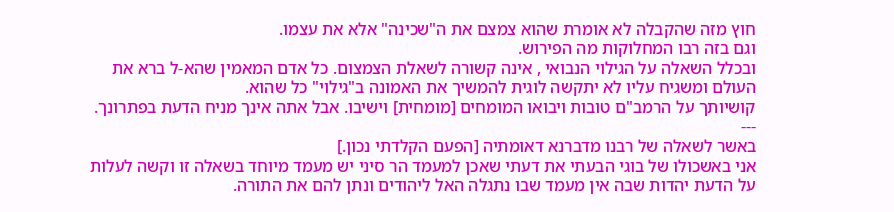חוץ מזה שהקבלה לא אומרת שהוא צמצם את ה"שכינה" אלא את עצמו.
וגם בזה רבו המחלוקות מה הפירוש.
ובכלל השאלה על הגילוי הנבואי , אינה קשורה לשאלת הצמצום. כל אדם המאמין שהא-ל ברא את העולם ומשגיח עליו לא יתקשה לוגית להמשיך את האמונה ב"גילוי" כל שהוא.
קושיותך על הרמב"ם טובות ויבואו המומחים [מומחית] וישיבו. אבל אתה אינך מניח הדעת בפתרונך.
---
באשר לשאלה של רבנו מדברנא דאומתיה [הפעם הקלדתי נכון.]
אני באשכולו של בוגי הבעתי את דעתי שאכן למעמד הר סיני יש מעמד מיוחד בשאלה זו וקשה לעלות על הדעת יהדות שבה אין מעמד שבו נתגלה האל ליהודים ונתן להם את התורה.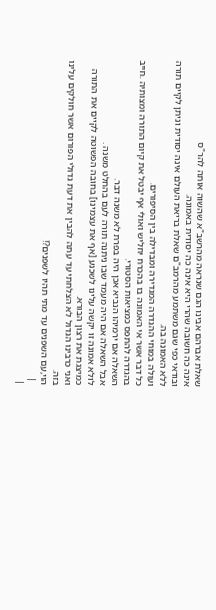שאלת אברהם אבינו הגם שנראה מהרשב"א שהשוה אותה להר"ס
אינה כה חשובה שהרי היא אינה כה יסודית באמונה.
ובודאי כפי שגם משתמע מהרמב"ם שאלת בריאת העולם אינה יסודית וניתן לקיים תורה ללא האמונה בה.
ועולה במוחי ההגדרה המגדירה ומבדילה בין הסיפורים.
כל דבר אשר אי האמונה בו בהכרח יחליש ואולי אף יבטל את קיום התורה ומצותיה .חייב בהגדרה להתפס כמציאות הסטורי.
השאלה אם ירמיהו הנביא אכן היה בפרת לא משנה דבר.
אבל השאלה אם היה מעמד שבו ניתנה תורה לעם בהחלט משנה .
לולא אמונה זו יקשה עלינו לשכנע [אף את עצמינו] בחובה הפשוטה לקיים את התורה כמיצגת את רצון הבורא.
ואני כרבינו הגדול לא הצלחתי עד עתה להבין את דעת גדולי הפורום אשר חולקים עלינו בזה.
הוי,עם השפנים עד מתי תהיו לשפנים?!
 |
|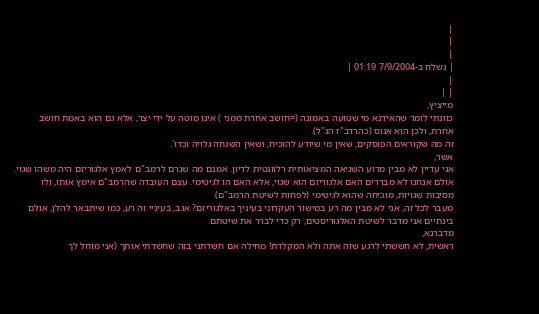|
|
|
| נשלח ב-7/9/2004 01:19 |
|
| |
מייציץ,
כוונתי לומר שהאידנא מי שטועה באמונה (=חושב אחרת ממני ) אינו מוטה על ידי יצר, אלא גם הוא באמת חושב אחרת, ולכן הוא אנוס (כהרדב"ז הנ"ל).
זה מה שקוראים הפוסקים, שאין מי שיודע להוכיח, ושאין השגחה גלויה וכדו'.
אשר,
אני עדיין לא מבין מדוע השגיאה המציאותית רלוונטית לדיון. אמנם מה שגרם לרמב"ם לאמץ אלגוריזם היה משהו שגוי. אולם אנחנו לא מבררים האם אלגוריזם הוא שגוי, אלא האם הו לגיטימי. עצם העובדה שהרמב"ם אימץ אותו, ולו מסיבות שגויות, מוכיחה שהוא לגיטימי (לפחות לשיטת הרמב"ם).
מעבר לכל זה, אני לא מבין מה רע במישור העקרוני בעיניך באלגוריזם? אגב, בעיניי זה רע, כמו שיתבאר להלן, אולם בינתיים אני מדבר לשיטת האלגוריסטים, רק כדי לברר את שיטתם.
מדברנא,
ראשית, לא חששתי לרגע שזה אתה ולא המקלדת! מחילה אם חשדתני בזה שחשדתי אותך (אני מוחל לך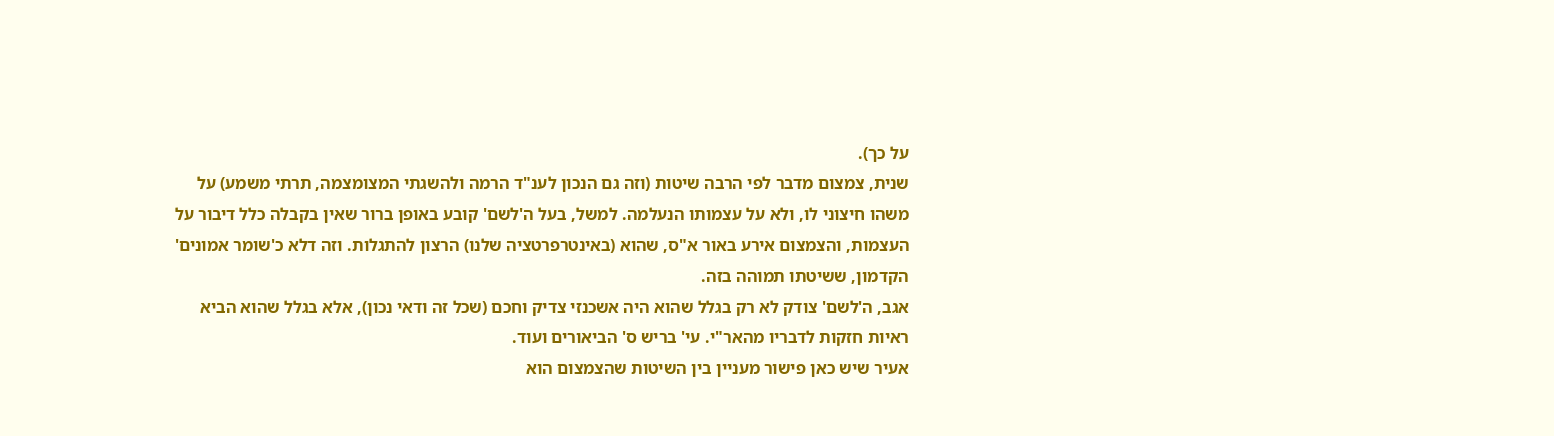על כך).
שנית, צמצום מדבר לפי הרבה שיטות (וזה גם הנכון לענ"ד הרמה ולהשגתי המצומצמה, תרתי משמע) על משהו חיצוני לו, ולא על עצמותו הנעלמה. למשל, בעל ה'לשם' קובע באופן ברור שאין בקבלה כלל דיבור על העצמות, והצמצום אירע באור א"ס, שהוא (באינטרפרטציה שלנו) הרצון להתגלות. וזה דלא כ'שומר אמונים' הקדמון, ששיטתו תמוהה בזה.
אגב, ה'לשם' צודק לא רק בגלל שהוא היה אשכנזי צדיק וחכם (שכל זה ודאי נכון), אלא בגלל שהוא הביא ראיות חזקות לדבריו מהאר"י. עי' בריש ס' הביאורים ועוד.
אעיר שיש כאן פישור מעניין בין השיטות שהצמצום הוא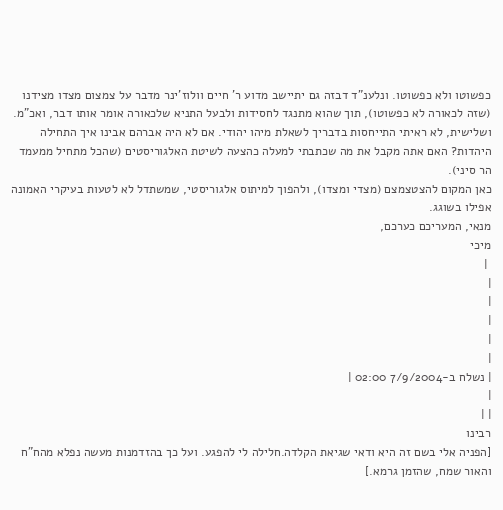כפשוטו ולא כפשוטו. ונלענ"ד דבזה גם יתיישב מדוע ר' חיים וולוז'ינר מדבר על צמצום מצדו מצידנו (שזה לכאורה לא כפשוטו), תוך שהוא מתנגד לחסידות ולבעל התניא שלכאורה אומר אותו דבר, ואכ"מ.
ושלישית, לא ראיתי התייחסות בדבריך לשאלת מיהו יהודי. אם לא היה אברהם אבינו איך התחילה היהדות? האם אתה מקבל את מה שכתבתי למעלה כהצעה לשיטת האלגוריסטים (שהכל מתחיל ממעמד הר סיני).
כאן המקום להצטצמצם (מצדי ומצדו), ולהפוך למיתוס אלגוריסטי, שמשתדל לא לטעות בעיקרי האמונה אפילו בשוגג.
מנאי, המעריכם כערכם,
מיכי
 |
|
|
|
|
|
| נשלח ב-7/9/2004 02:00 |
|
| |
רבינו
[הפניה אלי בשם זה היא ודאי שגיאת הקלדה.חלילה לי להפגע. ועל כך בהזדמנות מעשה נפלא מהח"ח והאור שמח, שהזמן גרמא.]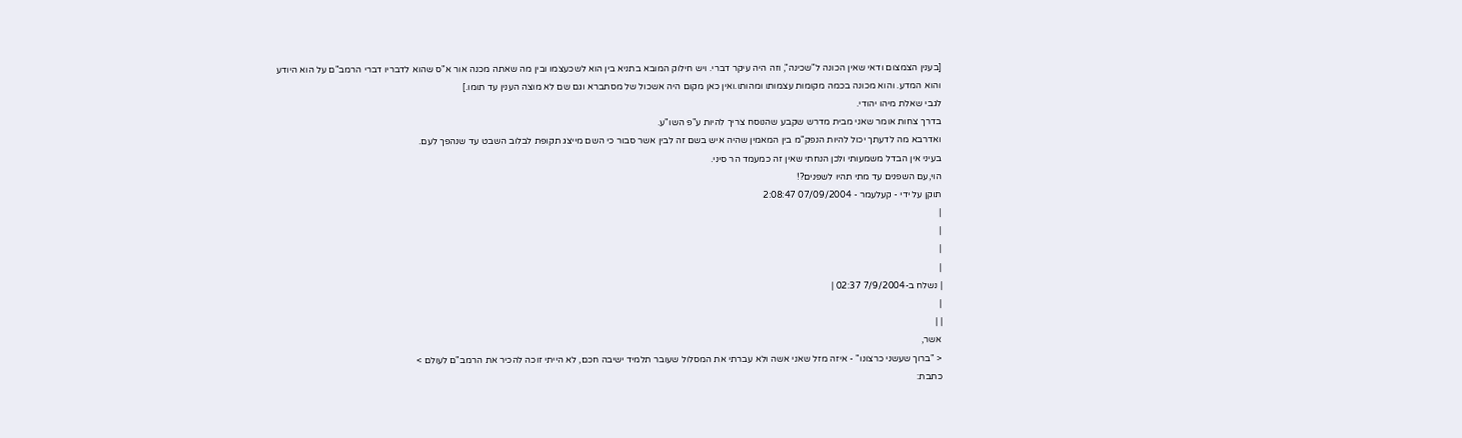[בענין הצמצום ודאי שאין הכונה ל"שכינה", וזה היה עיקר דברי. ויש חילוק המובא בתניא בין הוא לשכעצמו ובין מה שאתה מכנה אור א"ס שהוא לדבריו דברי הרמב"ם על הוא היודע והוא המדע. והוא מכונה בכמה מקומות עצמותו ומהותו.ואין כאן מקום היה אשכול של מסתברא וגם שם לא מוצה הענין עד תומו.]
לגבי שאלת מיהו יהודי.
בדרך צחות אומר שאני מבית מדרש שקבע שהנוסח צריך להיות ע"פ השו"ע.
ואדרבא מה לדעתך יכול להיות הנפק"מ בין המאמין שהיה איש בשם זה לבין אשר סבור כי השם מייצג תקופת לבלוב השבט עד שנהפך לעם.
בעיני אין הבדל משמעותי ולכן הנחתי שאין זה כמעמד הר סיני.
הוי,עם השפנים עד מתי תהיו לשפנים?!
תוקן על ידי - קעלעמר - 07/09/2004 2:08:47
|
|
|
|
| נשלח ב-7/9/2004 02:37 |
|
| |
אשר,
< "ברוך שעשני כרצונו" - איזה מזל שאני אשה ולא עברתי את המסלול שעובר תלמיד ישיבה חכם, לא הייתי זוכה להכיר את הרמב"ם לעולם >
כתבת: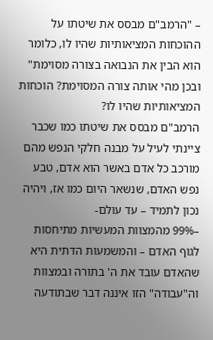– "הרמב"ם מבסס את שיטתו על ההוכחות המציאותיות שהיו לו, כלומר הוא הבין את הנבואה בצורה מסוימת"
ובכן מהי אותה צורה המסוימת? הוכחות המציאותיות שהיו לו?
הרמב"ם מבסס את שיטתו כמו שכבר ציינתי לעיל על מבנה חלקי הנפש מהם מורכב כל אדם באשר הוא אדם, טבע נפש האדם, שנשאר היום כמו אז, ויהיה נכון לתמיד – עד עולם-
–99% מהמצוות המעשיות מתיחסות לגוף האדם – והמשמעות הדתית היא שהאדם עובד את ה' בתורה ובמצוות וה"עבודה" הזו איננה דבר שבתודעה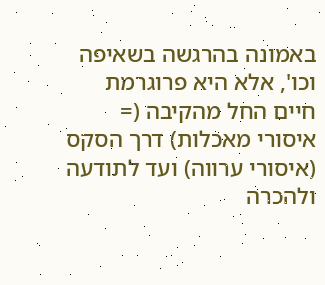באמונה בהרגשה בשאיפה וכו', אלא היא פרוגרמת חיים החל מהקיבה (= איסורי מאכלות) דרך הסקס (איסורי ערווה) ועד לתודעה ולהכרה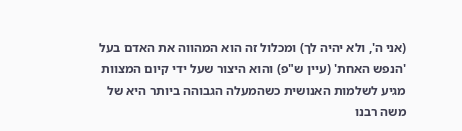(אני ה', ולא יהיה לך) ומכלול זה הוא המהווה את האדם בעל 'הנפש האחת' (עיין ש"פ) והוא היצור שעל ידי קיום המצוות מגיע לשלמות האנושית כשהמעלה הגבוהה ביותר היא של משה רבנו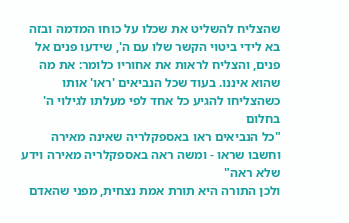שהצליח להשליט את שכלו על כוחו המדמה ובזה בא לידי ביטוי הקשר שלו עם ה', שידעו פנים אל פנים, והצליח לראות את אחוריו כלומר: את מה שהוא איננו. בעוד שכל הנביאים 'ראו' אותו כשהצליחו להגיע כל אחד לפי מעלתו לגילוי ה' בחלום
"כל הנביאים ראו באספקלריה שאינה מאירה וחשבו שראו - ומשה ראה באספקלריה מאירה וידע שלא ראה"
ולכן התורה היא תורת אמת נצחית, מפני שהאדם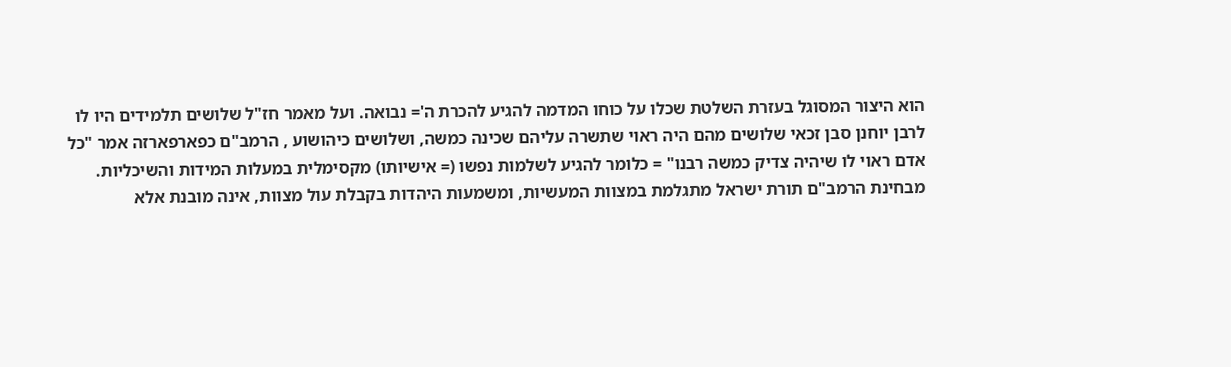הוא היצור המסוגל בעזרת השלטת שכלו על כוחו המדמה להגיע להכרת ה'= נבואה. ועל מאמר חז"ל שלושים תלמידים היו לו לרבן יוחנן סבן זכאי שלושים מהם היה ראוי שתשרה עליהם שכינה כמשה, ושלושים כיהושוע , הרמב"ם כפארפארזה אמר "כל אדם ראוי לו שיהיה צדיק כמשה רבנו" = כלומר להגיע לשלמות נפשו (= אישיותו) מקסימלית במעלות המידות והשיכליות.
מבחינת הרמב"ם תורת ישראל מתגלמת במצוות המעשיות, ומשמעות היהדות בקבלת עול מצוות, אינה מובנת אלא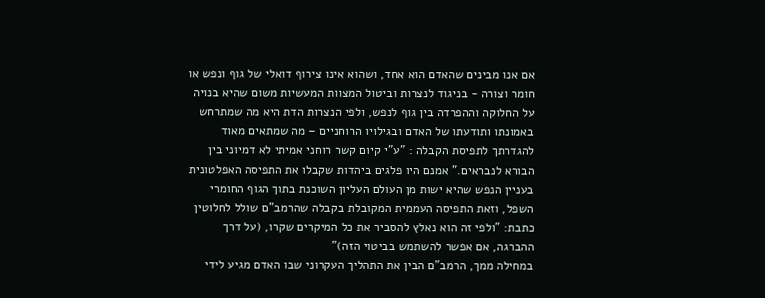אם אנו מבינים שהאדם הוא אחד, ושהוא אינו צירוף דואלי של גוף ונפש או חומר וצורה - בניגוד לנצרות וביטול המצוות המעשיות משום שהיא בנויה על החלוקה וההפרדה בין גוף לנפש, ולפי הנצרות הדת היא מה שמתרחש באמונתו ותודעתו של האדם ובגילויו הרוחניים – מה שמתאים מאוד להגדרתך לתפיסת הקבלה : "ע"י קיום קשר רוחני אמיתי לא דמיוני בין הבורא לנבראים." אמנם היו פלגים ביהדות שקבלו את התפיסה האפלטונית בעניין הנפש שהיא ישות מן העולם העליון השוכנת בתוך הגוף החומרי השפל, וזאת התפיסה העממית המקובלת בקבלה שהרמב"ם שולל לחלוטין
כתבת: "ולפי זה הוא נאלץ להסביר את כל המיקרים שקרו, (על דרך ההברגה, אם אפשר להשתמש בביטוי הזה)"
במחילה ממך, הרמב"ם הבין את התהליך העקרוני שבו האדם מגיע לידי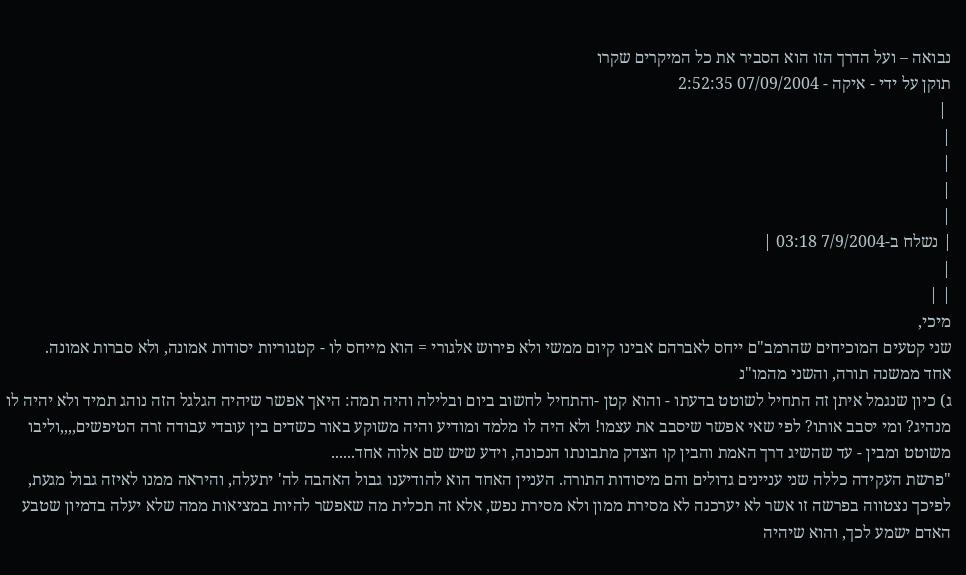נבואה – ועל הדרך הזו הוא הסביר את כל המיקרים שקרו
תוקן על ידי - איקה - 07/09/2004 2:52:35
 |
|
|
|
|
| נשלח ב-7/9/2004 03:18 |
|
| |
מיכי,
שני קטעים המוכיחים שהרמב"ם ייחס לאברהם אבינו קיום ממשי ולא פירוש אלגורי = הוא מייחס לו - קטגוריות יסודות אמונה, ולא סברות אמונה.
אחד ממשנה תורה, והשני מהמו"נ
ג) כיון שנגמל איתן זה התחיל לשוטט בדעתו - והוא קטן -והתחיל לחשוב ביום ובלילה והיה תמה: היאך אפשר שיהיה הגלגל הזה נוהג תמיד ולא יהיה לו מנהיג? ומי יסבב אותו? לפי שאי אפשר שיסבב את עצמו! ולא היה לו מלמד ומודיע והיה משוקע באור כשדים בין עובדי עבודה זרה הטיפשים,,,,וליבו משוטט ומבין - עד שהשיג דרך האמת והבין קו הצדק מתבונתו הנכונה, וידע שיש שם אלוה אחד......
"פרשת העקידה כללה שני עניינים גדולים והם מיסודות התורה. העניין האחד הוא להודיענו גבול האהבה לה' יתעלה, והיראה ממנו לאיזה גבול מגעת, לפיכך נצטווה בפרשה זו אשר לא יערכנה לא מסירת ממון ולא מסירת נפש, אלא זה תכלית מה שאפשר להיות במציאות ממה שלא יעלה בדמיון שטבע האדם ישמע לכך, והוא שיהיה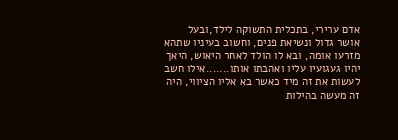אדם ערירי, בתכלית התשוקה לילד,ובעל אושר גדול ונשיאת פנים, וחשוב בעיניו שתהא מזרעו אומה, ובא לו הולד לאחר היאוש, היאך יהיו געגועיו עליו ואהבתו אותו.......אילו חשב לעשות את זה מיד כאשר בא אליו הציווי, היה זה מעשה בהילות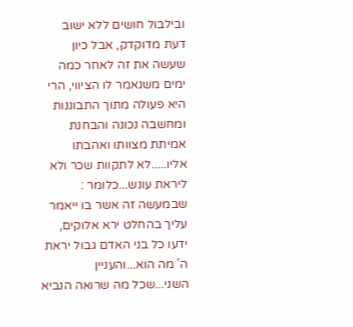ובילבול חושים ללא ישוב דעת מדוקדק, אבל כיון שעשה את זה לאחר כמה ימים משנאמר לו הציווי, הרי היא פעולה מתוך התבוננות ומחשבה נכונה והבחנת אמיתת מצוותו ואהבתו אליו.....לא לתקוות שכר ולא ליראת עונש...כלומר : שבמעשה זה אשר בו ייאמר עליך בהחלט ירא אלוקים, ידעו כל בני האדם גבול יראת ה' מה הוא...והעניין השני...שכל מה שרואה הנביא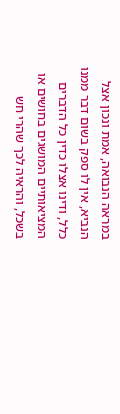במראה הנבואה, אמת ונכון אצל הנביא, אין לו ספק בשום דבר ממנו כלל, ודינו אצלו כדין כל הדברים המציאותיים המושגים בחושים או בשכל, והראיה לכך שהרי חש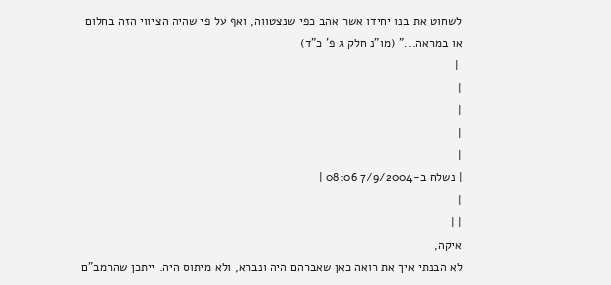לשחוט את בנו יחידו אשר אהב כפי שנצטווה, ואף על פי שהיה הציווי הזה בחלום או במראה..." (מו"נ חלק ג פ' כ"ד)
 |
|
|
|
|
| נשלח ב-7/9/2004 08:06 |
|
| |
איקה,
לא הבנתי איך את רואה כאן שאברהם היה ונברא, ולא מיתוס היה. ייתכן שהרמב"ם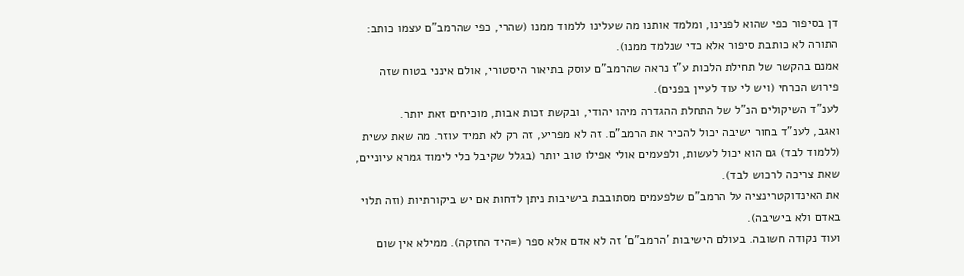דן בסיפור כפי שהוא לפנינו, ומלמד אותנו מה שעלינו ללמוד ממנו (שהרי, כפי שהרמב"ם עצמו כותב: התורה לא כותבת סיפור אלא כדי שנלמד ממנו).
אמנם בהקשר של תחילת הלכות ע"ז נראה שהרמב"ם עוסק בתיאור היסטורי, אולם אינני בטוח שזה פירוש הכרחי (ויש לי עוד לעיין בפנים).
לענ"ד השיקולים הנ"ל של התחלת ההגדרה מיהו יהודי, ובקשת זכות אבות, מוכיחים זאת יותר.
ואגב, לענ"ד בחור ישיבה יכול להכיר את הרמב"ם. זה לא מפריע, זה רק לא תמיד עוזר. מה שאת עשית (ללמוד לבד) גם הוא יכול לעשות, ולפעמים אולי אפילו טוב יותר (בגלל שקיבל כלי לימוד גמרא עיוניים, שאת צריכה לרכוש לבד).
את האינדוקטרינציה על הרמב"ם שלפעמים מסתובבת בישיבות ניתן לדחות אם יש ביקורתיות (וזה תלוי באדם ולא בישיבה).
ועוד נקודה חשובה. בעולם הישיבות 'הרמב"ם' זה לא אדם אלא ספר (=היד החזקה). ממילא אין שום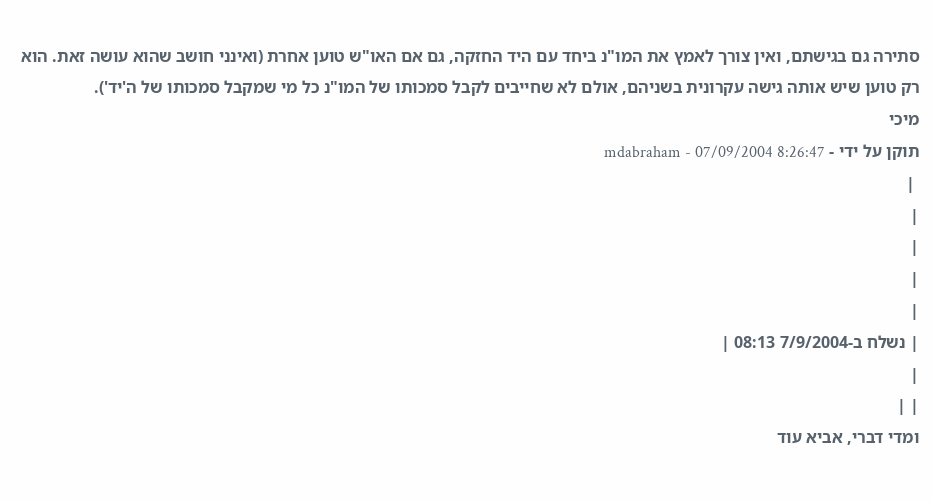סתירה גם בגישתם, ואין צורך לאמץ את המו"נ ביחד עם היד החזקה, גם אם האו"ש טוען אחרת (ואינני חושב שהוא עושה זאת. הוא רק טוען שיש אותה גישה עקרונית בשניהם, אולם לא שחייבים לקבל סמכותו של המו"נ כל מי שמקבל סמכותו של ה'יד').
מיכי
תוקן על ידי - mdabraham - 07/09/2004 8:26:47
 |
|
|
|
|
| נשלח ב-7/9/2004 08:13 |
|
| |
ומדי דברי, אביא עוד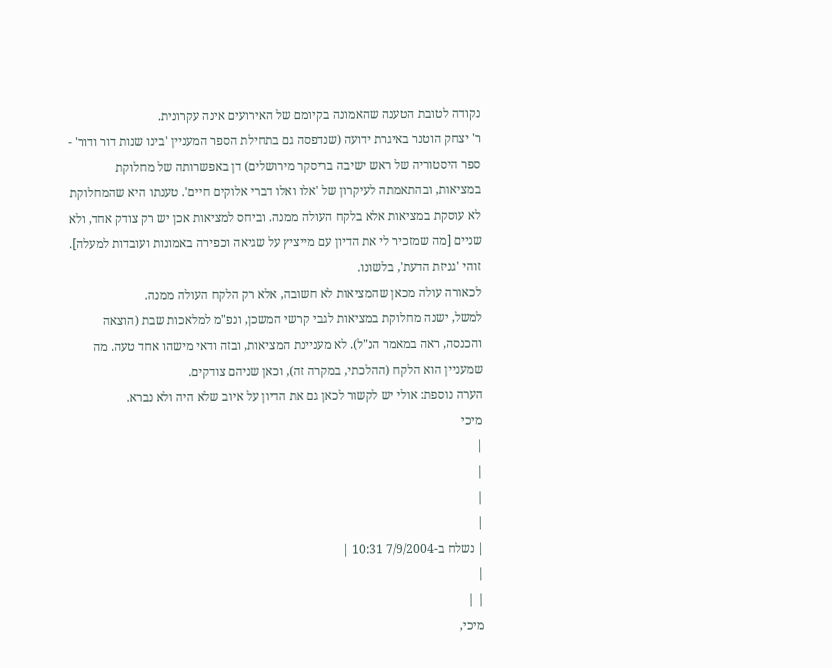נקודה לטובת הטענה שהאמונה בקיומם של האירועים אינה עקרונית.
ר' יצחק הוטנר באיגרת ידועה (שנדפסה גם בתחילת הספר המעניין 'בינו שנות דור ודור' - ספר היסטוריה של ראש ישיבה בריסקר מירושלים) דן באפשרותה של מחלוקת במציאות, ובהתאמתה לעיקרון של 'אלו ואלו דברי אלוקים חיים'. טענתו היא שהמחלוקת לא עוסקת במציאות אלא בלקח העולה ממנה. וביחס למציאות אכן יש רק צודק אחד, ולא שניים [מה שמזכיר לי את הדיון עם מייציץ על שגיאה וכפירה באמונות ועובדות למעלה]. זוהי 'גניזת הדעת', בלשונו.
לכאורה עולה מכאן שהמציאות לא חשובה, אלא רק הלקח העולה ממנה.
למשל, ישנה מחלוקת במציאות לגבי קרשי המשכן, ונפ"מ למלאכות שבת (הוצאה והכנסה, ראה במאמר הנ"ל). לא מעניינת המציאות, ובזה ודאי מישהו אחד טעה. מה שמעניין הוא הלקח (ההלכתי, במקרה זה), וכאן שניהם צודקים.
הערה נוספת: אולי יש לקשור לכאן גם את הדיון על איוב שלא היה ולא נברא.
מיכי
|
|
|
|
| נשלח ב-7/9/2004 10:31 |
|
| |
מיכי,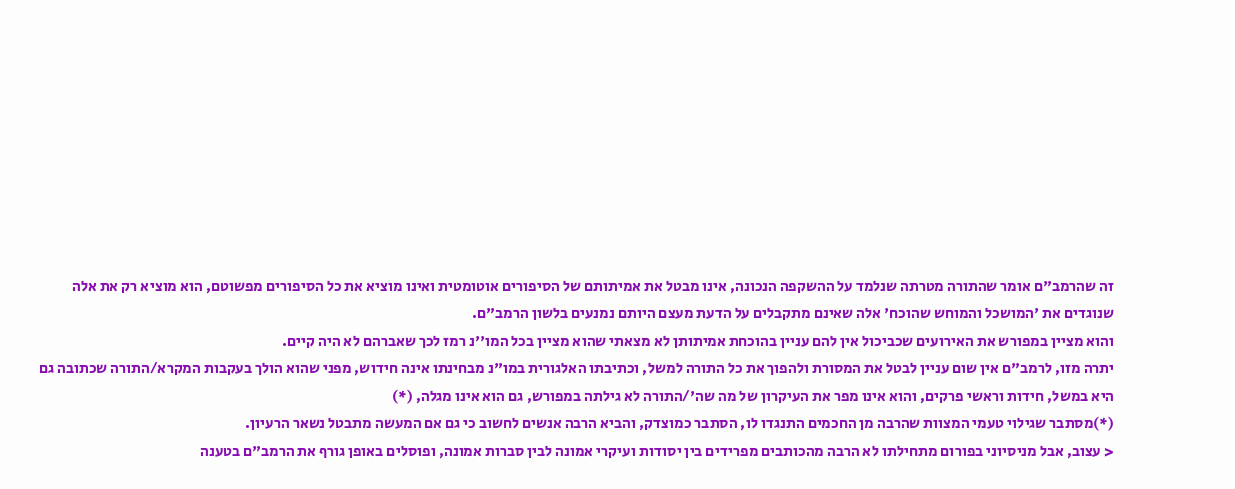זה שהרמב"ם אומר שהתורה מטרתה שנלמד על ההשקפה הנכונה, אינו מבטל את אמיתותם של הסיפורים אוטומטית ואינו מוציא את כל הסיפורים מפשוטם, הוא מוציא רק את אלה שנוגדים את 'המושכל והמוחש שהוכח' אלה שאינם מתקבלים על הדעת מעצם היותם נמנעים בלשון הרמב"ם.
והוא מציין במפורש את האירועים שכביכול אין להם עניין בהוכחת אמיתותן לא מצאתי שהוא מציין בכל המו''נ רמז לכך שאברהם לא היה קיים.
יתרה מזו, לרמב"ם אין שום עניין לבטל את המסורת ולהפוך את כל התורה למשל, וכתיבתו האלגורית במו"נ מבחינתו אינה חידוש, מפני שהוא הולך בעקבות המקרא/התורה שכתובה גם היא במשל, חידות וראשי פרקים, והוא אינו מפר את העיקרון של מה שה'/התורה לא גילתה במפורש, גם הוא אינו מגלה, (*)
(*)מסתבר שגילוי טעמי המצוות שהרבה מן החכמים התנגדו לו, הסתבר כמוצדק, והביא הרבה אנשים לחשוב כי גם אם המעשה מתבטל נשאר הרעיון.
< עצוב, אבל מניסיוני בפורום מתחילתו לא הרבה מהכותבים מפרידים בין יסודות ועיקרי אמונה לבין סברות אמונה, ופוסלים באופן גורף את הרמב"ם בטענה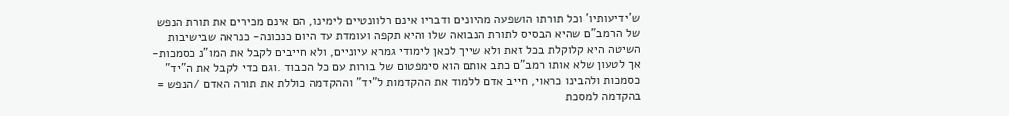ש'ידיעותיו' וכל תורתו הושפעה מהיונים ודבריו אינם רלוונטיים לימינו, הם אינם מכירים את תורת הנפש של הרמב"ם שהיא הבסיס לתורת הנבואה שלו והיא תקפה ועומדת עד היום כנכונה- כנראה שבישיבות השיטה היא קלוקלת בכל זאת ולא שייך לכאן לימודי גמרא עיוניים, ולא חייבים לקבל את המו"נ כסמכות- אך לטעון שלא אותו רמב"ם כתב אותם הוא סימפטום של בורות עם כל הכבוד .וגם כדי לקבל את ה"יד" כסמכות ולהבינו כראוי, חייב אדם ללמוד את ההקדמות ל"יד" וההקדמה כוללת את תורה האדם /הנפש = בהקדמה למסכת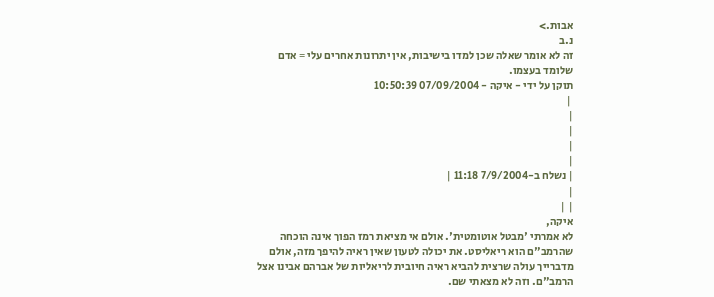אבות.>
נ.ב
זה לא אומר שאלה שכן למדו בישיבות, אין יתרונות אחרים עלי = אדם שלומד בעצמו.
תוקן על ידי - איקה - 07/09/2004 10:50:39
 |
|
|
|
|
| נשלח ב-7/9/2004 11:18 |
|
| |
איקה,
לא אמרתי 'מבטל אוטומטית'. אולם אי מציאת רמז הפוך אינה הוכחה שהרמב"ם הוא ריאליסט. את יכולה לטעון שאין ראיה להיפך מזה, אולם מדברייך עולה שרצית להביא ראיה חיובית לריאליות של אברהם אבינו אצל הרמב"ם. וזה לא מצאתי שם.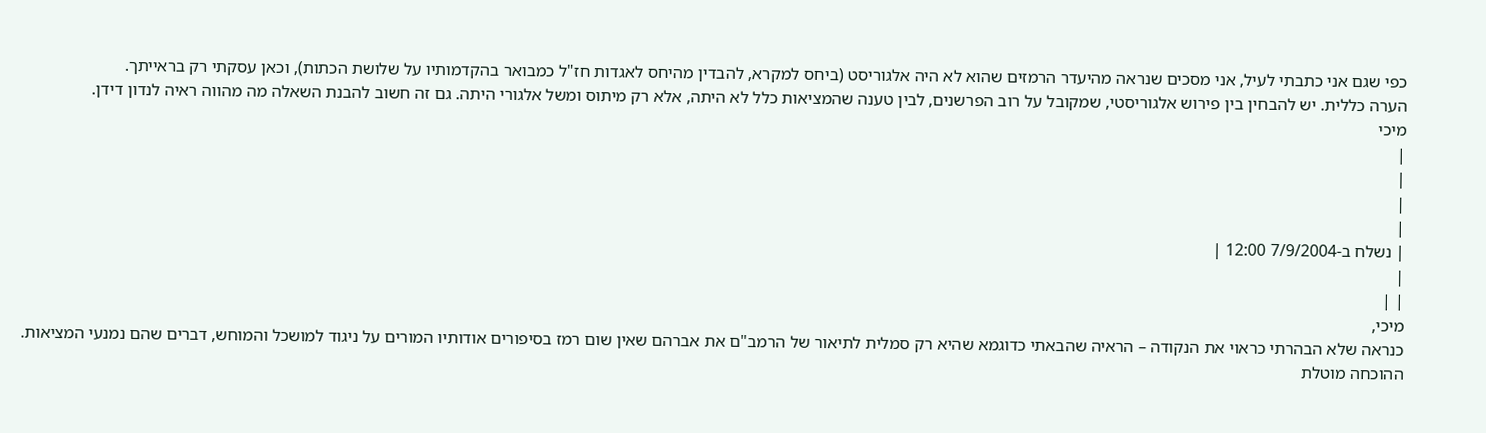כפי שגם אני כתבתי לעיל, אני מסכים שנראה מהיעדר הרמזים שהוא לא היה אלגוריסט (ביחס למקרא, להבדין מהיחס לאגדות חז"ל כמבואר בהקדמותיו על שלושת הכתות), וכאן עסקתי רק בראייתך.
הערה כללית. יש להבחין בין פירוש אלגוריסטי, שמקובל על רוב הפרשנים, לבין טענה שהמציאות כלל לא היתה, אלא רק מיתוס ומשל אלגורי היתה. גם זה חשוב להבנת השאלה מה מהווה ראיה לנדון דידן.
מיכי
|
|
|
|
| נשלח ב-7/9/2004 12:00 |
|
| |
מיכי,
כנראה שלא הבהרתי כראוי את הנקודה – הראיה שהבאתי כדוגמא שהיא רק סמלית לתיאור של הרמב"ם את אברהם שאין שום רמז בסיפורים אודותיו המורים על ניגוד למושכל והמוחש, דברים שהם נמנעי המציאות.
ההוכחה מוטלת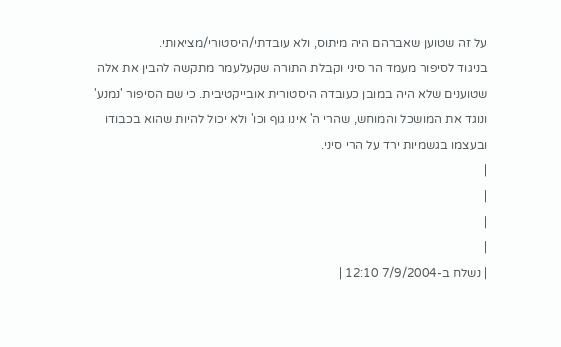על זה שטוען שאברהם היה מיתוס, ולא עובדתי/היסטורי/מציאותי.
בניגוד לסיפור מעמד הר סיני וקבלת התורה שקעלעמר מתקשה להבין את אלה שטוענים שלא היה במובן כעובדה היסטורית אובייקטיבית. כי שם הסיפור 'נמנע' ונוגד את המושכל והמוחש, שהרי ה' אינו גוף וכו' ולא יכול להיות שהוא בכבודו ובעצמו בגשמיות ירד על הרי סיני.
|
|
|
|
| נשלח ב-7/9/2004 12:10 |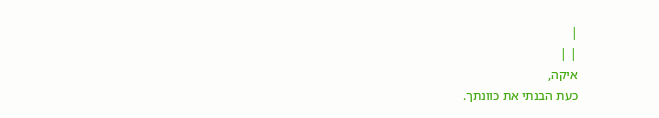|
| |
איקה,
כעת הבנתי את כוונתך.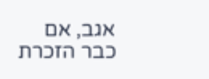אגב, אם כבר הזכרת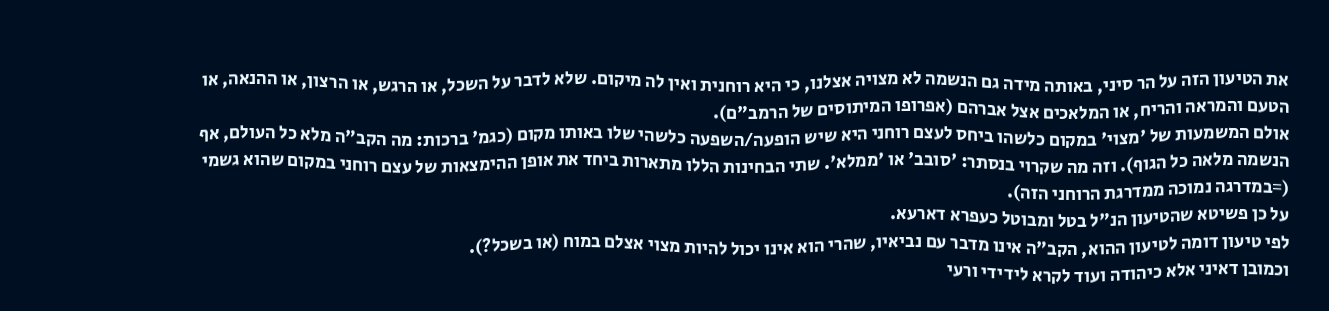את הטיעון הזה על הר סיני, באותה מידה גם הנשמה לא מצויה אצלנו, כי היא רוחנית ואין לה מיקום. שלא לדבר על השכל, או הרגש, או הרצון, או ההנאה, או הטעם והמראה והריח, או המלאכים אצל אברהם (אפרופו המיתוסים של הרמב"ם).
אולם המשמעות של 'מצוי' במקום כלשהו ביחס לעצם רוחני היא שיש הופעה/השפעה כלשהי שלו באותו מקום (כגמ' ברכות: מה הקב"ה מלא כל העולם, אף הנשמה מלאה כל הגוף). וזה מה שקרוי בנסתר: 'סובב' או 'ממלא'. שתי הבחינות הללו מתארות ביחד את אופן ההימצאות של עצם רוחני במקום שהוא גשמי (=במדרגה נמוכה ממדרגת הרוחני הזה).
על כן פשיטא שהטיעון הנ"ל בטל ומבוטל כעפרא דארעא.
לפי טיעון דומה לטיעון ההוא, הקב"ה אינו מדבר עם נביאיו, שהרי הוא אינו יכול להיות מצוי אצלם במוח (או בשכל?).
וכמובן דאיני אלא כיהודה ועוד לקרא לידידי ורעי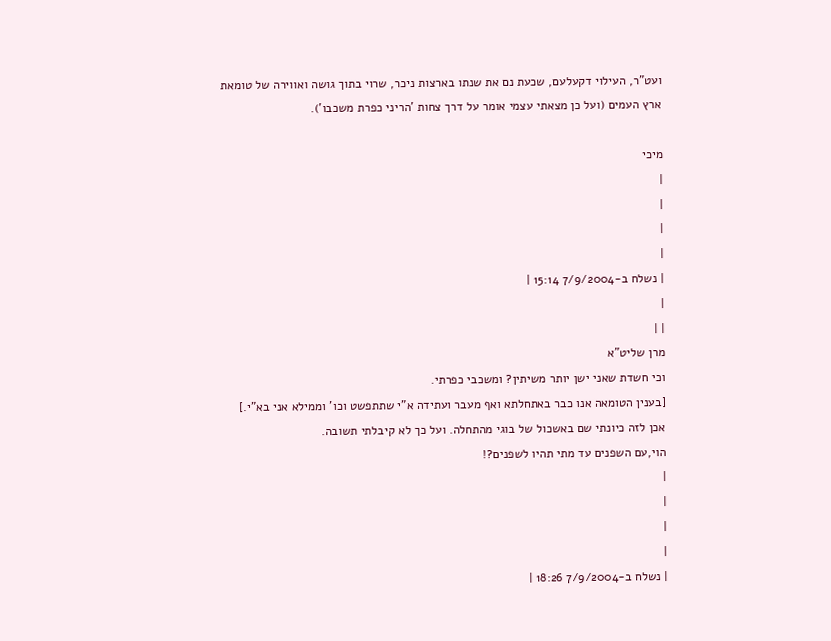ועט"ר, העילוי דקעלעם, שכעת נם את שנתו בארצות ניכר, שרוי בתוך גושה ואווירה של טומאת ארץ העמים (ועל כן מצאתי עצמי אומר על דרך צחות 'הריני כפרת משכבו').

מיכי
|
|
|
|
| נשלח ב-7/9/2004 15:14 |
|
| |
מרן שליט"א
וכי חשדת שאני ישן יותר משיתין? ומשכבי כפרתי.
[בענין הטומאה אנו כבר באתחלתא ואף מעבר ועתידה א"י שתתפשט וכו' וממילא אני בא"י.]
אכן לזה כיונתי שם באשכול של בוגי מהתחלה. ועל כך לא קיבלתי תשובה.
הוי,עם השפנים עד מתי תהיו לשפנים?!
|
|
|
|
| נשלח ב-7/9/2004 18:26 |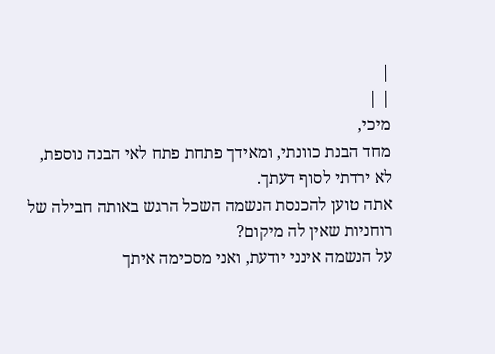|
| |
מיכי,
מחד הבנת כוונתי, ומאידך פתחת פתח לאי הבנה נוספת,
לא ירדתי לסוף דעתך.
אתה טוען להכנסת הנשמה השכל הרגש באותה חבילה של רוחניות שאין לה מיקום?
על הנשמה אינני יודעת, ואני מסכימה איתך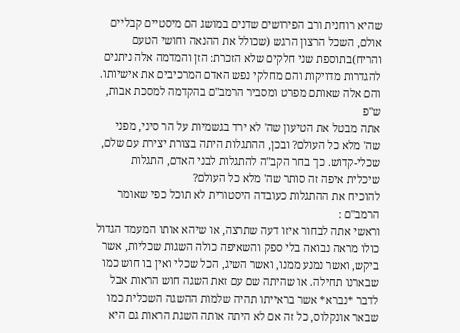שהיא רוחנית ורב הפירושים שדנים במושג הם מיסטיים קבליים
אולם, השכל הרצון הרגש (שכולל את ההנאה וחושי הטעם והריח)בתוספת שני חלקים שלא הזכרת: הזן והמדמה אלה ניתנים להגדרות מדויקות והם מחלקי נפש האדם המרכיבים את אישיותו. והם אלה שאותם מפרט ומסביר הרמב"ם בהקדמה למסכת אבות, ש"פ
אתה מבטל את הטיעון שה' לא ירד בגשמיות על הר סיני, מפני שה' מלא כל העולם? ובכן, ההתגלות היתה בצורת יצירת עם שלם, שכלי-קדוש. כך בחר הקב"ה להתגלות לבני האדם, התגלות שיכלית איפה זה סותר שה' מלא כל העולם?
להוכיח את ההתגלות כעובדה היסטורית לא תוכל כפי שאומר הרמב"ם :
וראשי אתה לבחור איזו דעה שתרצה, או שיהא אותו המעמד הגדול כולו מראה נבואה בלי ספק והשאיפה כולה השגות שכליות, אשר ביקש, ואשר נמנע ממנו, ואשר השיג, הכל שכלי ואין בו חוש כמו שבארנו תחילה. או שהיתה שם עם זאת השגה חוש הראות אבל לדבר *נברא* אשר בראייתו תהיה שלמות ההשגה השכלית כמו שבאר אונקלוס, כל זה אם לא היתה אותה השגת הראות גם היא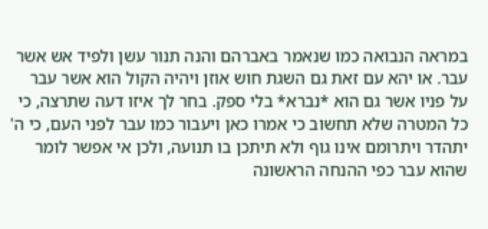במראה הנבואה כמו שנאמר באברהם והנה תנור עשן ולפיד אש אשר עבר. או יהא עם זאת גם השגת חוש אוזן ויהיה הקול הוא אשר עבר על פניו אשר גם הוא *נברא* בלי ספק. בחר לך איזו דעה שתרצה, כי כל המטרה שלא תחשוב כי אמרו כאן ויעבור כמו עבר לפני העם, כי ה' יתהדר ויתרומם אינו גוף ולא תיתכן בו תנועה, ולכן אי אפשר לומר שהוא עבר כפי ההנחה הראשונה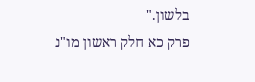בלשון."
פרק כא חלק ראשון מו"נ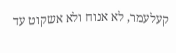קעלעמר, לא אנוח ולא אשקוט עד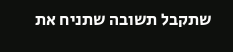שתקבל תשובה שתניח את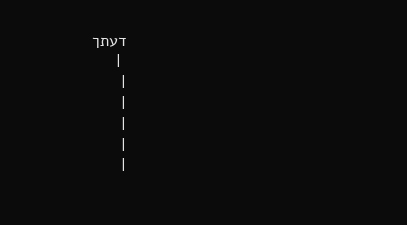דעתך
 |
|
|
|
|
|